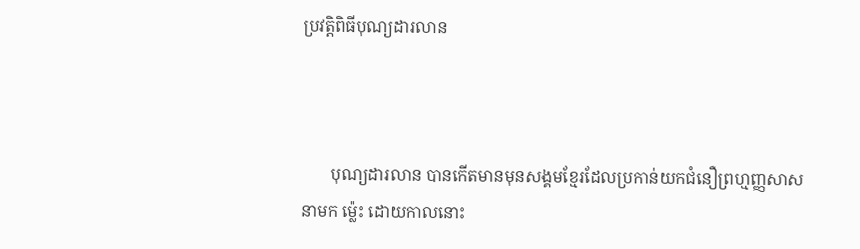ប្រវត្តិពិធីបុណ្យដារលាន



       បុណ្យដារលាន បានកើតមានមុនសង្គមខ្មែរដែលប្រកាន់យកជំនឿព្រហ្មញ្ញសាសនាមក ម្ល៉េះ ដោយកាលនោះ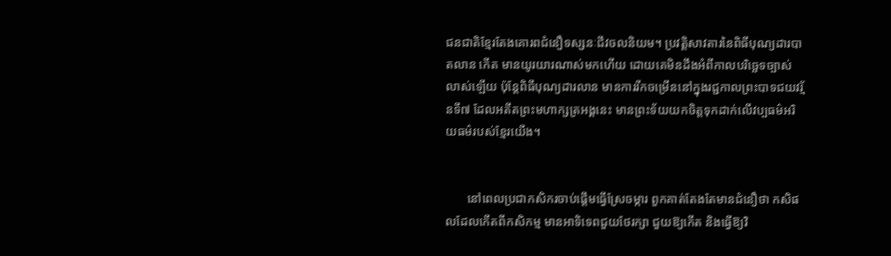ជនជាតិខ្មែរតែងគោរពជំនឿទស្សនៈជីវចលនិយម។ ប្រវត្តិសាវតារនៃពិធីបុណ្យដារបាតលាន កើត មានយូរយារណាស់មកហើយ ដោយគេមិនដឹងអំពីកាលបរិច្ឆេទច្បាស់លាស់ឡើយ ប៉ុន្តែពិធីបុណ្យដារលាន មានការរីកចម្រើននៅក្នុងរជ្ជកាលព្រះបាទជយវរ្ម័នទី៧ ដែលអតីតព្រះមហាក្សត្រអង្គនេះ មានព្រះទ័យយកចិត្តទុកដាក់លើវប្បធម៌អរិយធម៌របស់ខ្មែរយើង។


       នៅពេលប្រជាកសិករចាប់ផ្តើមធ្វើស្រែចម្ការ ពួកគាត់តែងតែមានជំនឿថា កសិផលដែលកើតពីកសិកម្ម មានអាទិទេពជួយថែរក្សា ជួយឱ្យកើត និងធ្វើឱ្យវិ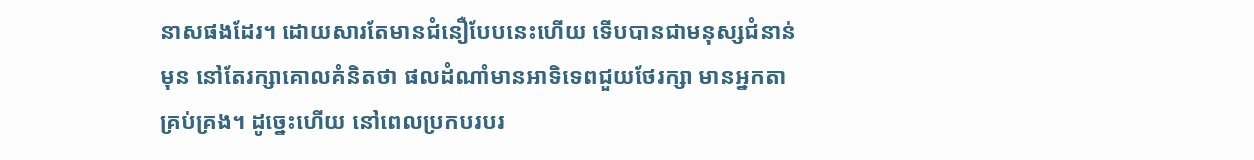នាសផងដែរ។ ដោយសារតែមានជំនឿបែបនេះហើយ ទើបបានជាមនុស្សជំនាន់មុន នៅតែរក្សាគោលគំនិតថា ផលដំណាំមានអាទិទេពជួយថែរក្សា មានអ្នកតាគ្រប់គ្រង។ ដូច្នេះហើយ នៅពេលប្រកបរបរ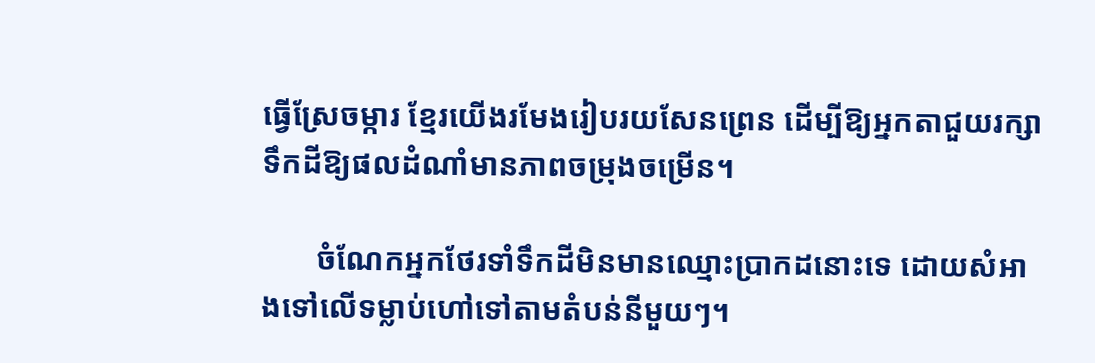ធ្វើស្រែចម្ការ ខ្មែរយើងរមែងរៀបរយសែនព្រេន ដើម្បីឱ្យអ្នកតាជួយរក្សាទឹកដីឱ្យផលដំណាំមានភាពចម្រុងចម្រើន។

       ចំណែកអ្នកថែរទាំទឹកដីមិនមានឈ្មោះប្រាកដនោះទេ ដោយសំអាងទៅលើទម្លាប់ហៅទៅតាមតំបន់នីមួយៗ។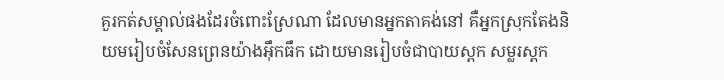គួរកត់សម្គាល់ផងដែរចំពោះស្រែណា ដែលមានអ្នកតាគង់នៅ គឺអ្នកស្រុកតែងនិយមរៀបចំសែនព្រេនយ៉ាងអ៊ឹកធឹក ដោយមានរៀបចំជាបាយស្ពក សម្លរស្ពក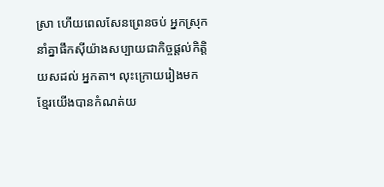ស្រា ហើយពេលសែនព្រេនចប់ អ្នកស្រុកនាំគ្នាផឹកស៊ីយ៉ាងសប្បាយជាកិច្ចផ្តល់កិត្តិយសដល់ អ្នកតា។ លុះក្រោយរៀងមក ខ្មែរយើងបានកំណត់យ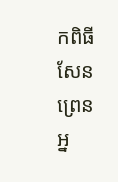កពិធីសែនព្រេនអ្ន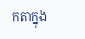កតាក្នុង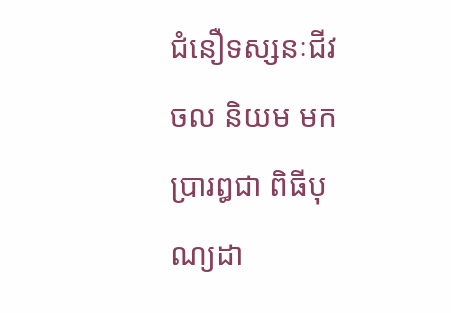ជំនឿទស្សនៈជីវចល និយម មកប្រារឰជា ពិធីបុណ្យដា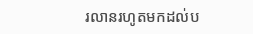រលានរហូតមកដល់ប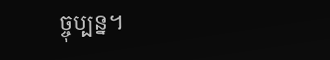ច្ចុប្បន្ន។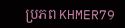ប្រភព KHMER79